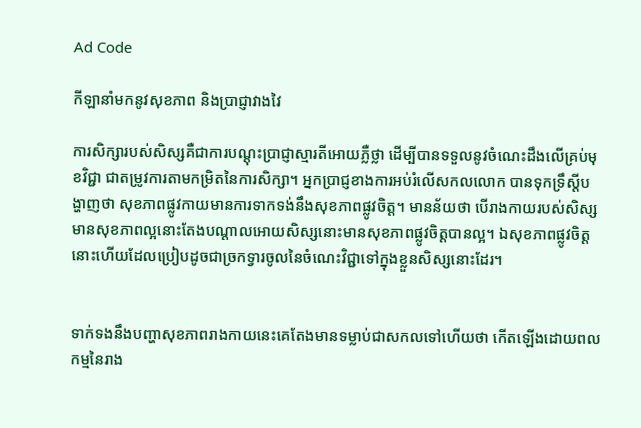Ad Code

កីឡានាំមកនូវសុខភាព និងប្រាជ្ញាវាងវៃ

ការសិក្សារបស់សិស្សគឺជាការបណ្តុះប្រាជ្ញាស្មារតីអោយភ្លឺថ្លា ដើម្បីបានទទួលនូវចំណេះដឹងលើគ្រប់មុខវិជ្ជា ជាតម្រូវការតាមកម្រិតនៃការសិក្សា។ អ្នកប្រាជ្ញខាងការអប់រំលើសកលលោក បានទុកទ្រឹស្តីបង្ហាញថា សុខភាពផ្លូវកាយមានការទាកទង់នឹងសុខភាពផ្លូវចិត្ត។ មានន័យថា បើរាងកាយរបស់សិស្ស មានសុខភាពល្អនោះតែងបណ្តាលអោយសិស្សនោះមានសុខភាពផ្លូវចិត្តបានល្អ។ ឯសុខភាពផ្លូវចិត្តនោះហើយដែលប្រៀបដូចជាច្រកទ្វារចូលនៃចំណេះវិជ្ជាទៅក្នុងខ្លួនសិស្សនោះដែរ។


ទាក់ទងនឹងបញ្ហាសុខភាពរាងកាយនេះគេតែងមានទម្លាប់ជាសកលទៅហើយថា កើតឡើងដោយពលកម្មនៃរាង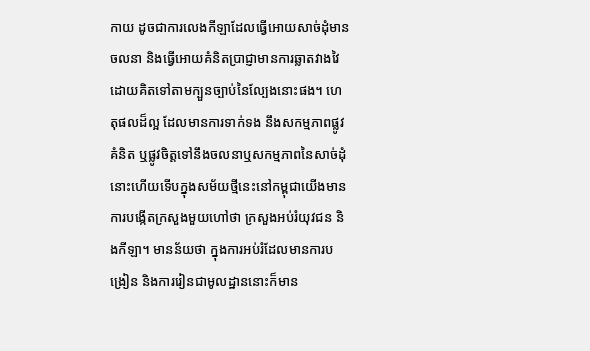កាយ ដូចជាការលេងកីឡាដែលធ្វើអោយសាច់ដុំមានចលនា និងធ្វើអោយគំនិតប្រាជ្ញាមានការឆ្លាតវាងវៃដោយគិតទៅតាមក្បួនច្បាប់នៃល្បែងនោះផង។ ហេតុផលដ៏ល្អ ដែលមានការទាក់ទង នឹងសកម្មភាពផ្លូវគំនិត ឬផ្លូវចិត្តទៅនឹងចលនាឬសកម្មភាពនៃសាច់ដុំនោះហើយទើបក្នុងសម័យថ្មីនេះនៅកម្ពុជាយើងមានការបង្កើតក្រសួងមួយហៅថា ក្រសួងអប់រំយុវជន និងកីឡា។ មានន័យថា ក្នុងការអប់រំដែលមានការបង្រៀន និងការរៀនជាមូលដ្ឋាននោះក៏មាន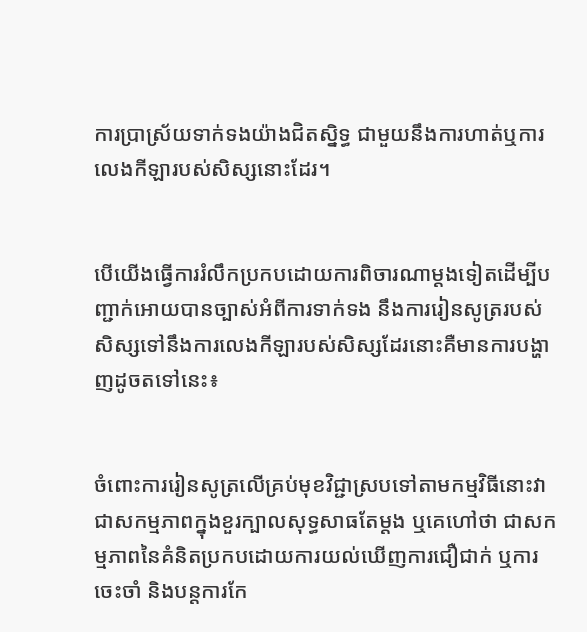ការប្រាស្រ័យទាក់ទងយ៉ាងជិតស្និទ្ធ ជាមួយនឹងការហាត់ឬការលេងកីឡារបស់សិស្សនោះដែរ។


បើយើងធ្វើការរំលឹកប្រកបដោយការពិចារណាម្តងទៀតដើម្បីបញ្ជាក់អោយបានច្បាស់អំពីការទាក់ទង នឹងការរៀនសូត្ររបស់សិស្សទៅនឹងការលេងកីឡារបស់សិស្សដែរនោះគឺមានការបង្ហាញដូចតទៅនេះ៖


ចំពោះការរៀនសូត្រលើគ្រប់មុខវិជ្ជាស្របទៅតាមកម្មវិធីនោះវាជាសកម្មភាពក្នុងខួរក្បាលសុទ្ធសាធតែម្តង ឬគេហៅថា ជាសកម្មភាពនៃគំនិតប្រកបដោយការយល់ឃើញការជឿជាក់ ឬការចេះចាំ និងបន្តការកែ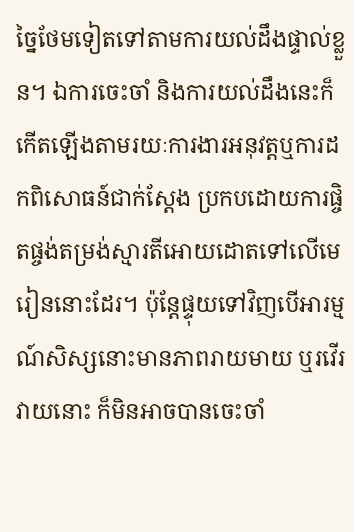ច្នៃថែមទៀតទៅតាមការយល់ដឹងផ្ទាល់ខ្លួន។ ឯការចេះចាំ និងការយល់ដឹងនេះក៏កើតឡើងតាមរយៈការងារអនុវត្តឬការដកពិសោធន៍ជាក់ស្តែង ប្រកបដោយការផ្ចិតផ្ចង់តម្រង់ស្មារតីអោយដោតទៅលើមេរៀននោះដែរ។ ប៉ុន្តែផ្ទុយទៅវិញបើអារម្មណ៍សិស្សនោះមានភាពរាយមាយ ឬរវើរវាយនោះ ក៏មិនអាចបានចេះចាំ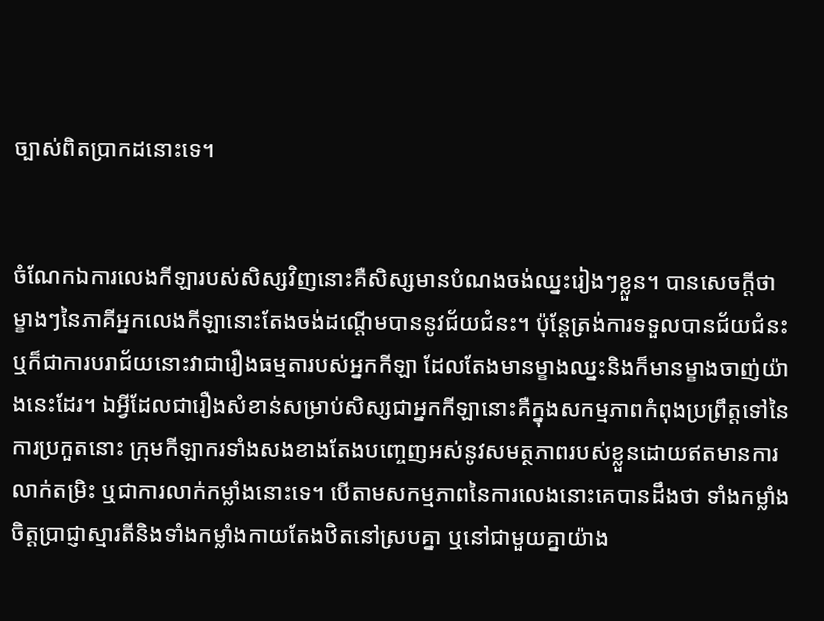ច្បាស់ពិតប្រាកដនោះទេ។


ចំណែកឯការលេងកីឡារបស់សិស្សវិញនោះគឺសិស្សមានបំណងចង់ឈ្នះរៀងៗខ្លួន។ បានសេចក្តីថា ម្ខាងៗនៃភាគីអ្នកលេងកីឡានោះតែងចង់ដណ្តើមបាននូវជ័យជំនះ។ ប៉ុន្តែត្រង់ការទទួលបានជ័យជំនះ ឬក៏ជាការបរាជ័យនោះវាជារឿងធម្មតារបស់អ្នកកីឡា ដែលតែងមានម្ខាងឈ្នះនិងក៏មានម្ខាងចាញ់យ៉ាងនេះដែរ។ ឯអ្វីដែលជារឿងសំខាន់សម្រាប់សិស្សជាអ្នកកីឡានោះគឺក្នុងសកម្មភាពកំពុងប្រព្រឹត្តទៅនៃការប្រកួតនោះ ក្រុមកីឡាករទាំងសងខាងតែងបញ្ចេញអស់នូវសមត្ថភាពរបស់ខ្លួនដោយឥតមានការលាក់តម្រិះ ឬជាការលាក់កម្លាំងនោះទេ។ បើតាមសកម្មភាពនៃការលេងនោះគេបានដឹងថា ទាំងកម្លាំងចិត្តប្រាជ្ញាស្មារតីនិងទាំងកម្លាំងកាយតែងឋិតនៅស្របគ្នា ឬនៅជាមួយគ្នាយ៉ាង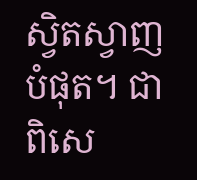ស្វិតស្វាញបំផុត។ ជាពិសេ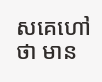សគេហៅថា មាន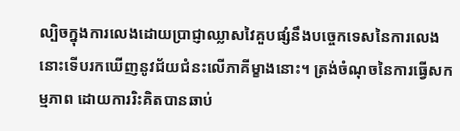ល្បិចក្នុងការលេងដោយប្រាជ្ញាឈ្លាសវៃគួបផ្សំនឹងបច្ចេកទេសនៃការលេងនោះទើបរកឃើញនូវជ័យជំនះលើភាគីម្ខាងនោះ។ ត្រង់ចំណុចនៃការធ្វើសកម្មភាព ដោយការរិះគិតបានឆាប់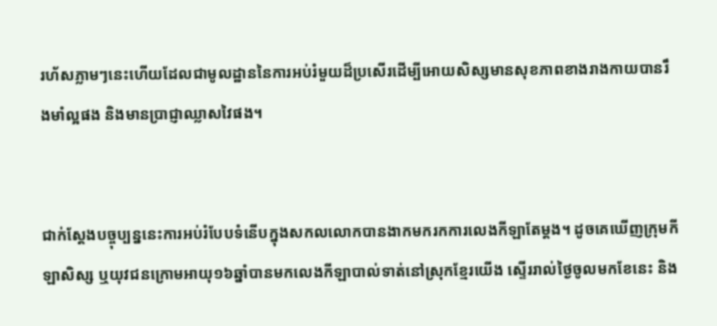រហ័សភ្លាមៗនេះហើយដែលជាមូលដ្ឋាននៃការអប់រំមួយដ៏ប្រសើរដើម្បីអោយសិស្សមានសុខភាពខាងរាងកាយបានរឹងមាំល្អផង និងមានប្រាជ្ញាឈ្លាសវៃផង។


ជាក់ស្តែងបច្ចុប្បន្ននេះការអប់រំបែបទំនើបក្នុងសកលលោកបានងាកមករកការលេងកីឡាតែម្តង។ ដូចគេឃើញក្រុមកីឡាសិស្ស ឬយុវជនក្រោមអាយុ១៦ឆ្នាំបានមកលេងកីឡាបាល់ទាត់នៅស្រុកខ្មែរយើង ស្ទើររាល់ថ្ងៃចូលមកខែនេះ និង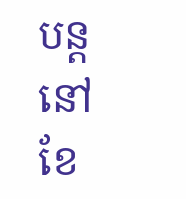បន្តនៅខែ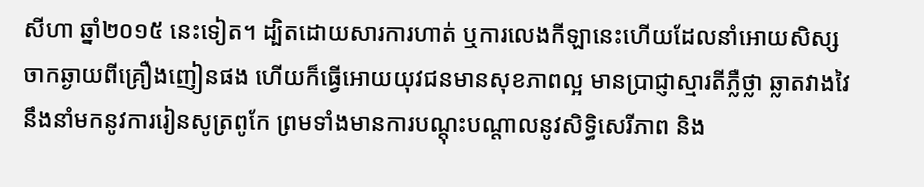សីហា ឆ្នាំ២០១៥ នេះទៀត។ ដ្បិតដោយសារការហាត់ ឬការលេងកីឡានេះហើយដែលនាំអោយសិស្សចាកឆ្ងាយពីគ្រឿងញៀនផង ហើយក៏ធ្វើអោយយុវជនមានសុខភាពល្អ មានប្រាជ្ញាស្មារតីភ្លឺថ្លា ឆ្លាតវាងវៃ នឹងនាំមកនូវការរៀនសូត្រពូកែ ព្រមទាំងមានការបណ្តុះបណ្តាលនូវសិទ្ធិសេរីភាព និង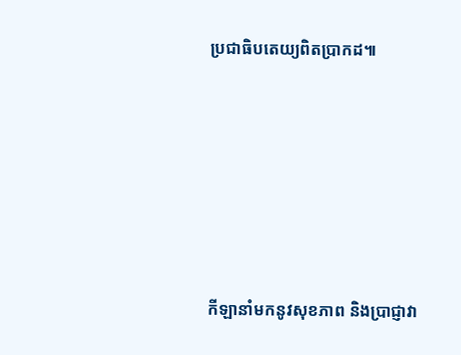ប្រជាធិបតេយ្យពិតប្រាកដ៕






កីឡានាំមកនូវសុខភាព និងប្រាជ្ញាវា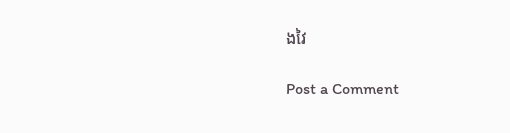ងវៃ

Post a Comment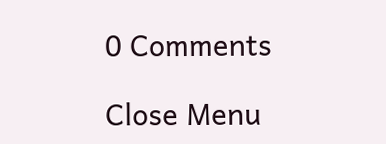0 Comments

Close Menu